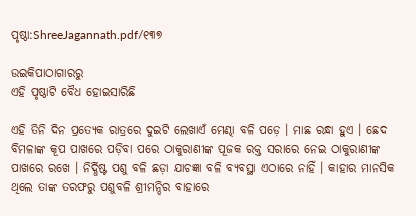ପୃଷ୍ଠା:ShreeJagannath.pdf/୧୩୭

ଉଇକିପାଠାଗାର‌ରୁ
ଏହି ପୃଷ୍ଠାଟି ବୈଧ ହୋଇସାରିଛି

ଏହି ତିନି ଦିନ ପ୍ରତ୍ୟେକ ରାତ୍ରରେ ଦୁଇଟି ଲେଖାଏଁ ମେଣ୍ଢା ବଳି ପଡ଼େ । ମାଛ ରନ୍ଧା ହୁଏ । ଛେଦ ବିମଳାଙ୍କ କୂପ ପାଖରେ ପଡ଼ିବା ପରେ ଠାକୁରାଣୀଙ୍କ ପୂଜକ ରକ୍ତ ସରାରେ ନେଇ ଠାକୁରାଣୀଙ୍କ ପାଖରେ ରଖେ । ନିର୍ଦ୍ଧିଷ୍ଟ ପଶୁ ବଳି ଛଡ଼ା ଯାଚଜ୍ଞା ବଳି ବ୍ୟବସ୍ଥା ଏଠାରେ ନାହିଁ । କାହାର ମାନସିକ ଥିଲେ ତାଙ୍କ ତରଫରୁ ପଶୁବଳି ଶ୍ରୀମନ୍ଦିର ବାହାରେ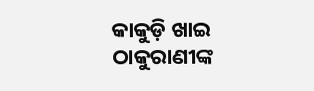କାକୁଡ଼ି ଖାଇ ଠାକୁରାଣୀଙ୍କ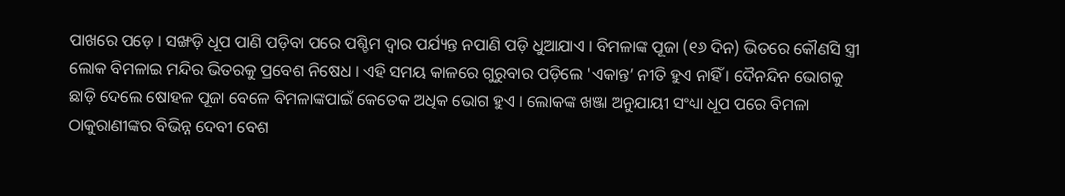ପାଖରେ ପଡ଼େ । ସଙ୍ଖଡ଼ି ଧୂପ ପାଣି ପଡ଼ିବା ପରେ ପଶ୍ଚିମ ଦ୍ୱାର ପର୍ଯ୍ୟନ୍ତ ନପାଣି ପଡ଼ି ଧୁଆଯାଏ । ବିମଳାଙ୍କ ପୂଜା (୧୬ ଦିନ) ଭିତରେ କୌଣସି ସ୍ତ୍ରୀ ଲୋକ ବିମଳାଇ ମନ୍ଦିର ଭିତରକୁ ପ୍ରବେଶ ନିଷେଧ । ଏହି ସମୟ କାଳରେ ଗୁରୁବାର ପଡ଼ିଲେ 'ଏକାନ୍ତ’ ନୀତି ହୁଏ ନାହିଁ । ଦୈନନ୍ଦିନ ଭୋଗକୁ ଛାଡ଼ି ଦେଲେ ଷୋହଳ ପୂଜା ବେଳେ ବିମଳାଙ୍କପାଇଁ କେତେକ ଅଧିକ ଭୋଗ ହୁଏ । ଲୋକଙ୍କ ଖଞ୍ଜା ଅନୁଯାୟୀ ସଂଧ୍ୟା ଧୂପ ପରେ ବିମଳା ଠାକୁରାଣୀଙ୍କର ବିଭିନ୍ନ ଦେବୀ ବେଶ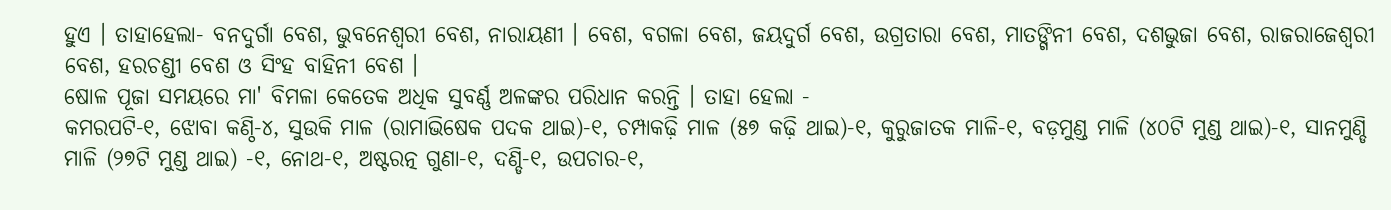ହୁଏ । ତାହାହେଲା- ବନଦୁର୍ଗା ବେଶ, ଭୁବନେଶ୍ୱରୀ ବେଶ, ନାରାୟଣୀ । ବେଶ, ବଗଳା ବେଶ, ଜୟଦୁର୍ଗ ବେଶ, ଉଗ୍ରତାରା ବେଶ, ମାତଙ୍ଗିନୀ ବେଶ, ଦଶଭୁଜା ବେଶ, ରାଜରାଜେଶ୍ବରୀ ବେଶ, ହରଚଣ୍ଡୀ ବେଶ ଓ ସିଂହ ବାହିନୀ ବେଶ ।
ଷୋଳ ପୂଜା ସମୟରେ ମା' ବିମଳା କେତେକ ଅଧିକ ସୁବର୍ଣ୍ଣ ଅଳଙ୍କର ପରିଧାନ କରନ୍ତି । ତାହା ହେଲା -
କମରପଟି-୧, ଝୋବା କଣ୍ଠି-୪, ସୁଉକି ମାଳ (ରାମାଭିଷେକ ପଦକ ଥାଇ)-୧, ଚମ୍ପାକଢ଼ି ମାଳ (୫୭ କଢ଼ି ଥାଇ)-୧, କୁରୁଜାତକ ମାଳି-୧, ବଡ଼ମୁଣ୍ଡ ମାଳି (୪୦ଟି ମୁଣ୍ଡ ଥାଇ)-୧, ସାନମୁଣ୍ଡି ମାଳି (୨୭ଟି ମୁଣ୍ଡ ଥାଇ) -୧, ନୋଥ-୧, ଅଷ୍ଟରତ୍ନ ଗୁଣା-୧, ଦଣ୍ଡି-୧, ଉପଚାର-୧,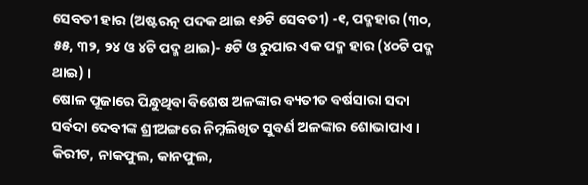ସେବତୀ ହାର (ଅଷ୍ଟରତ୍ନ ପଦକ ଥାଇ ୧୬ଟି ସେବତୀ) -୧, ପଦ୍ମହାର (୩୦, ୫୫, ୩୨, ୨୪ ଓ ୪ଟି ପଦ୍ମ ଥାଇ)- ୫ଟି ଓ ରୁପାର ଏକ ପଦ୍ମ ହାର (୪୦ଟି ପଦ୍ମ ଥାଇ) ।
ଷୋଳ ପୂଜାରେ ପିନ୍ଧୁଥିବା ବିଶେଷ ଅଳଙ୍କାର ବ୍ୟତୀତ ବର୍ଷସାରା ସଦା ସର୍ବଦା ଦେବୀଙ୍କ ଶ୍ରୀଅଙ୍ଗରେ ନିମ୍ନଲିଖିତ ସୁବର୍ଣ ଅଳଙ୍କାର ଶୋଭାପାଏ । କିରୀଟ, ନାକଫୁଲ, କାନଫୁଲ,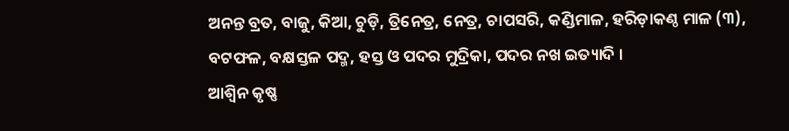ଅନନ୍ତ ବ୍ରତ, ବାଜୁ, କିଆ, ଚୁଡ଼ି, ତ୍ରିନେତ୍ର, ନେତ୍ର, ଚାପସରି, କଣ୍ଡିମାଳ, ହରିଡ଼ାକଣ୍ଠ ମାଳ (୩), ବଟଫଳ, ବକ୍ଷସ୍ତଳ ପଦ୍ମ, ହସ୍ତ ଓ ପଦର ମୁଦ୍ରିକା, ପଦର ନଖ ଇତ୍ୟାଦି ।
ଆଶ୍ୱିନ କୃଷ୍ଣ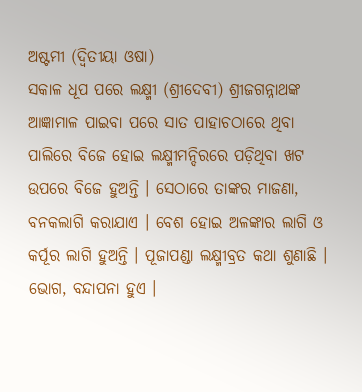ଅଷ୍ଟମୀ (ଦ୍ବିତୀୟା ଓଷା)
ସକାଳ ଧୂପ ପରେ ଲକ୍ଷ୍ମୀ (ଶ୍ରୀଦେବୀ) ଶ୍ରୀଜଗନ୍ନାଥଙ୍କ ଆଜ୍ଞାମାଳ ପାଇବା ପରେ ସାତ ପାହାଚଠାରେ ଥିବା ପାଲିରେ ବିଜେ ହୋଇ ଲକ୍ଷ୍ମୀମନ୍ଦିରରେ ପଡ଼ିଥିବା ଖଟ ଉପରେ ବିଜେ ହୁଅନ୍ତି । ସେଠାରେ ତାଙ୍କର ମାଜଣା, ବନକଲାଗି କରାଯାଏ । ବେଶ ହୋଇ ଅଳଙ୍କାର ଲାଗି ଓ କର୍ପୂର ଲାଗି ହୁଅନ୍ତି । ପୂଜାପଣ୍ଡା ଲକ୍ଷ୍ମୀବ୍ରତ କଥା ଶୁଣାଛି । ଭୋଗ, ବନ୍ଦାପନା ହୁଏ ।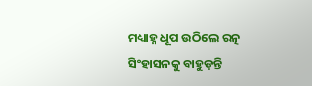ମଧ୍ୟାହ୍ନ ଧୂପ ଉଠିଲେ ରତ୍ନ ସିଂହାସନକୁ ବାହୁଡ଼ନ୍ତି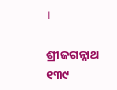।

ଶ୍ରୀଜଗନ୍ନାଥ ୧୩୯